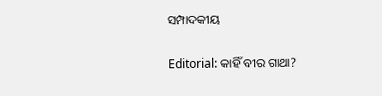ସମ୍ପାଦକୀୟ

Editorial: କାହିଁ ବୀର ଗାଥା?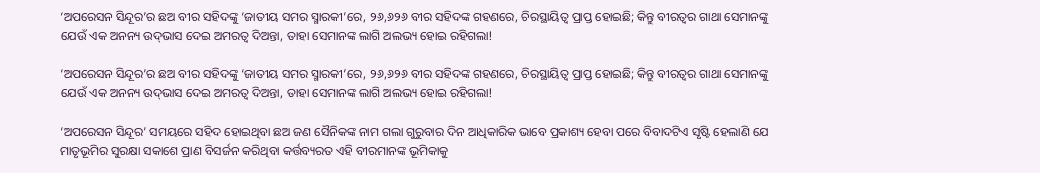‘ଅପରେସନ ସିନ୍ଦୂର’ର ଛଅ ବୀର ସହିଦଙ୍କୁ ‘ଜାତୀୟ ସମର ସ୍ମାରକୀ’ରେ, ୨୬,୬୨୬ ବୀର ସହିଦଙ୍କ ଗହଣରେ, ଚିରସ୍ଥାୟିତ୍ବ ପ୍ରାପ୍ତ ହୋଇଛି; କିନ୍ତୁ ବୀରତ୍ବର ଗାଥା ସେମାନଙ୍କୁ ଯେଉଁ ଏକ ଅନନ୍ୟ ଉଦ୍‌ଭାସ ଦେଇ ଅମରତ୍ବ ଦିଅନ୍ତା, ତାହା ସେମାନଙ୍କ ଲାଗି ଅଲଭ୍ୟ ହୋଇ ରହିଗଲା!

‘ଅପରେସନ ସିନ୍ଦୂର’ର ଛଅ ବୀର ସହିଦଙ୍କୁ ‘ଜାତୀୟ ସମର ସ୍ମାରକୀ’ରେ, ୨୬,୬୨୬ ବୀର ସହିଦଙ୍କ ଗହଣରେ, ଚିରସ୍ଥାୟିତ୍ବ ପ୍ରାପ୍ତ ହୋଇଛି; କିନ୍ତୁ ବୀରତ୍ବର ଗାଥା ସେମାନଙ୍କୁ ଯେଉଁ ଏକ ଅନନ୍ୟ ଉଦ୍‌ଭାସ ଦେଇ ଅମରତ୍ବ ଦିଅନ୍ତା, ତାହା ସେମାନଙ୍କ ଲାଗି ଅଲଭ୍ୟ ହୋଇ ରହିଗଲା!

‘ଅପରେସନ ସିନ୍ଦୂର’ ସମୟରେ ସହିଦ ହୋଇଥିବା ଛଅ ଜଣ ସୈନିକଙ୍କ ନାମ ଗଲା ଗୁରୁବାର ଦିନ ଆଧିକାରିକ ଭାବେ ପ୍ରକାଶ୍ୟ ହେବା ପରେ ବିବାଦଟିଏ ସୃଷ୍ଟି ହେଲାଣି ଯେ ମାତୃଭୂମିର ସୁରକ୍ଷା ସକାଶେ ପ୍ରାଣ ବିସର୍ଜନ କରିଥିବା କର୍ତ୍ତବ୍ୟରତ ଏହି ବୀରମାନଙ୍କ ଭୂମିକାକୁ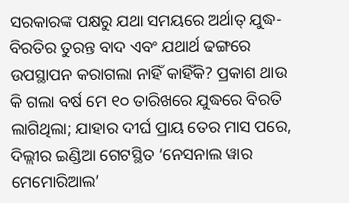ସରକାରଙ୍କ ପକ୍ଷରୁ ଯଥା ସମୟରେ ଅର୍ଥାତ୍‌ ଯୁଦ୍ଧ-ବିରତିର ତୁରନ୍ତ ବାଦ ଏବଂ ଯଥାର୍ଥ ଢଙ୍ଗରେ ଉପସ୍ଥାପନ କରାଗଲା ନାହିଁ କାହିଁକି? ପ୍ରକାଶ ଥାଉ କି ଗଲା ବର୍ଷ ମେ ୧୦ ତାରିଖରେ ଯୁଦ୍ଧରେ ବିରତି ଲାଗିଥିଲା; ଯାହାର ଦୀର୍ଘ ପ୍ରାୟ ତେର ମାସ ପରେ, ଦିଲ୍ଲୀର ଇଣ୍ଡିଆ ଗେଟସ୍ଥିତ ‘ନେସନାଲ ୱାର ମେମୋରିଆଲ’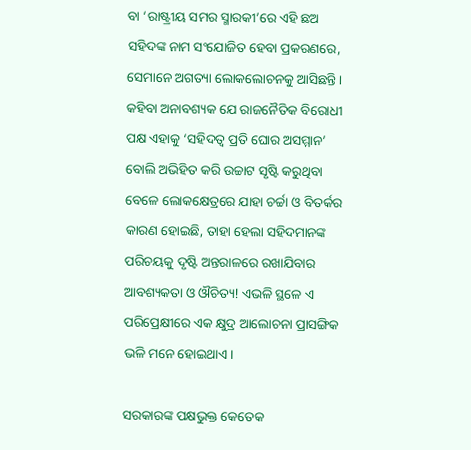ବା ‘ରାଷ୍ଟ୍ରୀୟ ସମର ସ୍ମାରକୀ’ରେ ଏହି ଛଅ ସହିଦଙ୍କ ନାମ ସଂଯୋଜିତ ହେବା ପ୍ରକରଣରେ, ସେମାନେ ଅଗତ୍ୟା ଲୋକଲୋଚନକୁ ଆସିଛନ୍ତି। କହିବା ଅନାବଶ୍ୟକ ଯେ ରାଜନୈତିକ ବିରୋଧୀ ପକ୍ଷ ଏହାକୁ ‘ସହିଦତ୍ବ ପ୍ରତି ଘୋର ଅସମ୍ମାନ’ ବୋଲି ଅଭିହିତ କରି ଉଚ୍ଚାଟ ସୃଷ୍ଟି କରୁଥିବା ବେଳେ ଲୋକକ୍ଷେତ୍ରରେ ଯାହା ଚର୍ଚ୍ଚା ଓ ବିତର୍କର କାରଣ ହୋଇଛି, ତାହା ହେଲା ସହିଦମାନଙ୍କ ପରିଚୟକୁ ଦୃଷ୍ଟି ଅନ୍ତରାଳରେ ରଖାଯିବାର ଆବଶ୍ୟକତା ଓ ଔଚିତ୍ୟ! ଏଭଳି ସ୍ଥଳେ ଏ ପରିପ୍ରେକ୍ଷୀରେ ଏକ କ୍ଷୁଦ୍ର ଆଲୋଚନା ପ୍ରାସଙ୍ଗିକ ଭଳି ମନେ ହୋଇଥାଏ।

ସରକାରଙ୍କ ପକ୍ଷଭୁକ୍ତ କେତେକ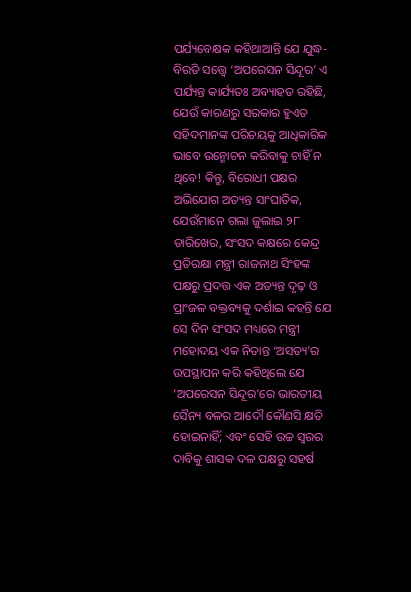ପର୍ଯ୍ୟବେକ୍ଷକ କହିଥାଆନ୍ତି ଯେ ଯୁଦ୍ଧ-ବିରତି ସତ୍ତ୍ବେ ‘ଅପରେସନ ସିନ୍ଦୂର’ ଏ ପର୍ଯ୍ୟନ୍ତ କାର୍ଯ୍ୟତଃ ଅବ୍ୟାହତ ରହିଛି, ଯେଉଁ କାରଣରୁ ସରକାର ହୁଏତ ସହିଦମାନଙ୍କ ପରିଚୟକୁ ଆଧିକାରିକ ଭାବେ ଉନ୍ମୋଚନ କରିବାକୁ ଚାହିଁ ନ ଥିବେ! କିନ୍ତୁ, ବିରୋଧୀ ପକ୍ଷର ଅଭିଯୋଗ ଅତ୍ୟନ୍ତ ସାଂଘାତିକ, ଯେଉଁମାନେ ଗଲା ଜୁଲାଇ ୨୮ ତାରିଖ‌େର, ସଂସଦ କକ୍ଷରେ କେନ୍ଦ୍ର ପ୍ରତିରକ୍ଷା ମନ୍ତ୍ରୀ ରାଜନାଥ ସିଂହଙ୍କ ପକ୍ଷରୁ ପ୍ରଦତ୍ତ ଏକ ଅତ୍ୟନ୍ତ ଦୃଢ଼ ଓ ପ୍ରାଂଜଳ ବକ୍ତବ୍ୟକୁ ଦର୍ଶାଇ କହନ୍ତି ଯେ ସେ ଦିନ ସଂସଦ ମଧ୍ୟରେ ମନ୍ତ୍ରୀ ମହୋଦୟ ଏକ ନିତାନ୍ତ ‘ଅସତ୍ୟ’ର ଉପସ୍ଥାପନ କରି କହିଥିଲେ ଯେ ‘ଅପରେସନ ସିନ୍ଦୂର’ରେ ଭାରତୀୟ ସୈନ୍ୟ ବଳର ଆଦୌ କୌଣସି କ୍ଷତି ହୋଇନାହିଁ; ଏବଂ ସେହି ଉଚ୍ଚ ସ୍ବରର ଦାବିକୁ ଶାସକ ଦଳ ପକ୍ଷରୁ ସହର୍ଷ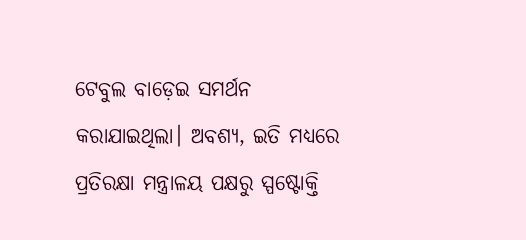ଟେବୁଲ ବାଡ଼େଇ ସମର୍ଥନ କରାଯାଇଥିଲା। ଅବଶ୍ୟ, ଇତି ମଧ୍ୟରେ ପ୍ରତିରକ୍ଷା ମନ୍ତ୍ରାଳୟ ପକ୍ଷରୁ ସ୍ପଷ୍ଟୋକ୍ତି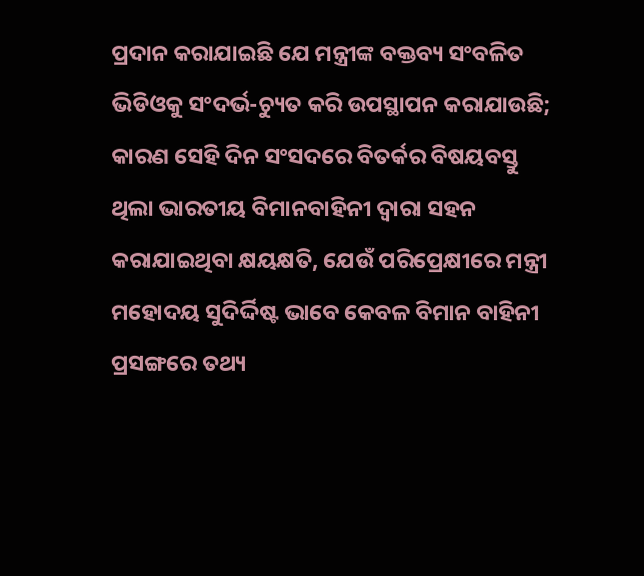ପ୍ରଦାନ କରାଯାଇଛି ଯେ ମନ୍ତ୍ରୀଙ୍କ ବକ୍ତବ୍ୟ ସଂବଳିତ ଭିଡିଓକୁ ସଂଦର୍ଭ-ଚ୍ୟୁତ କରି ଉପସ୍ଥାପନ କରାଯାଉଛି; କାରଣ ସେହି ଦିନ ସଂସଦରେ ବିତର୍କର ବିଷୟବସ୍ତୁ ଥିଲା ଭାରତୀୟ ବିମାନବାହିନୀ ଦ୍ବାରା ସହନ କରାଯାଇଥିବା କ୍ଷୟକ୍ଷତି, ଯେଉଁ ପରିପ୍ରେକ୍ଷୀରେ ମନ୍ତ୍ରୀ ମହୋଦୟ ସୁଦିର୍ଦ୍ଦିଷ୍ଟ ଭାବେ କେବଳ ବିମାନ ବାହିନୀ ପ୍ରସଙ୍ଗରେ ତଥ୍ୟ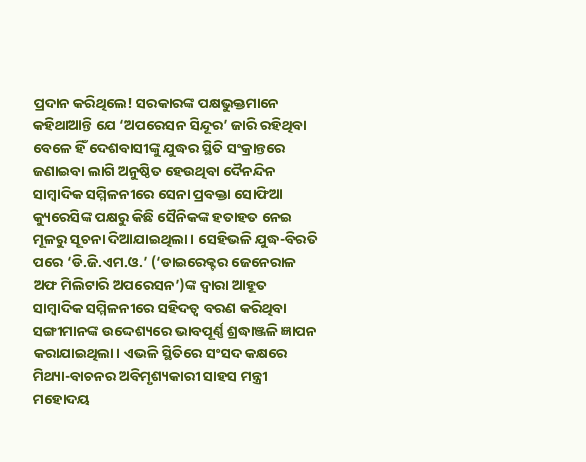ପ୍ରଦାନ କରିଥିଲେ! ସରକାରଙ୍କ ପକ୍ଷଭୁକ୍ତମାନେ କହିଥାଆନ୍ତି ଯେ ‘ଅପରେସନ ସିନ୍ଦୂର’ ଜାରି ରହିଥିବା ବେଳେ ହିଁ ଦେଶବାସୀଙ୍କୁ ଯୁଦ୍ଧର ସ୍ଥିତି ସଂକ୍ରାନ୍ତରେ ଜଣାଇବା ଲାଗି ଅନୁଷ୍ଠିତ ହେଉଥିବା ଦୈନନ୍ଦିନ ସାମ୍ବାଦିକ ସମ୍ମିଳନୀରେ ସେନା ପ୍ରବକ୍ତା ସୋଫିଆ କ୍ୟୁରେସିଙ୍କ ପକ୍ଷରୁ କିଛି ସୈନିକଙ୍କ ହତାହତ ନେଇ ମୂଳରୁ ସୂଚନା ଦିଆଯାଇଥିଲା। ସେହିଭଳି ଯୁଦ୍ଧ-ବିରତି ପରେ ‘ଡି.ଜି.ଏମ.ଓ.’ (‘ଡାଇରେକ୍ଟର ଜେନେରାଳ ଅଫ ମିଲିଟାରି ଅପରେସନ’)ଙ୍କ ଦ୍ବାରା ଆହୂତ ସାମ୍ବାଦିକ ସମ୍ମିଳନୀରେ ସହିଦତ୍ବ ବରଣ କରିଥିବା ସଙ୍ଗୀମାନଙ୍କ ଉଦ୍ଦେଶ୍ୟରେ ଭାବପୂର୍ଣ୍ଣ ଶ୍ରଦ୍ଧାଞ୍ଜଳି ଜ୍ଞାପନ କରାଯାଇଥିଲା। ଏଭଳି ସ୍ଥିତି‌ରେ ସଂସଦ କକ୍ଷରେ ମିଥ୍ୟା-ବାଚନର ଅବିମୃଶ୍ୟକାରୀ ସାହସ ମନ୍ତ୍ରୀ ମହୋଦୟ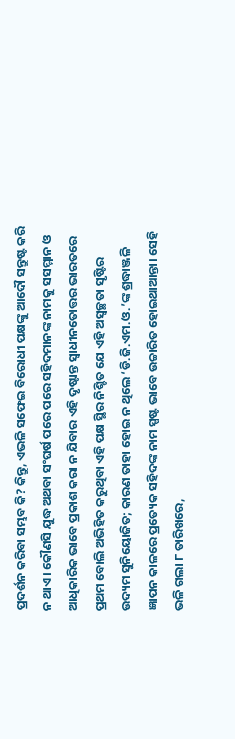ପ୍ରଦର୍ଶନ କରିବା ସମ୍ଭବ କି? କିନ୍ତୁ, ଏଭଳି ସଫେଇ ବିରୋଧୀ ପକ୍ଷଙ୍କୁ ଆଦୌ ସନ୍ତୁଷ୍ଟ କରି ନ ଥାଏ। କୌଣସି ଯୁଦ୍ଧ ଅଥବା ସଂଘର୍ଷ ପରେ ପରେ ସହିଦମାନଙ୍କ ନାମକୁ ସସମ୍ମାନ ଓ ଆଧିକାରିକ ଭାବେ ପ୍ରକାଶ କରା ନ ଯିବାର ଏହି ଦୃଷ୍ଟାନ୍ତ ସ୍ବାଧୀନତୋତ୍ତର ଭାରତରେ ପ୍ରଥମ ବୋଲି ଅଭିହିତ କରୁଥିବା ଏହି ପକ୍ଷ ସ୍ଥିର ନିଶ୍ଚିତ ଯେ ଏହି ଅସ୍ବଚ୍ଛତା ସୃଷ୍ଟିର ଉଦ୍ୟମ ସୁନିୟୋଜିତ; କାରଣ ତାହା ହୋଇ ନ ଥିଲେ ‘ଡି.ଜି.ଏମ.ଓ.’ଙ୍କ ଶ୍ରଦ୍ଧାଞ୍ଜଳି ଜ୍ଞାପନ କାଳରେ ପ୍ରତ୍ୟେକ ସହିଦଙ୍କ ନାମ ସ୍ପଷ୍ଟ ଭାବେ ଉଚ୍ଚାରିତ ହୋଇଥାଆନ୍ତା। ସେହି ଭଳି ଗଲା ୮ ତାରିଖରେ,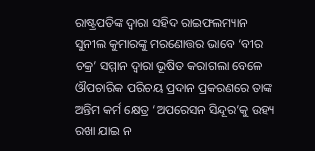ରାଷ୍ଟ୍ରପତିଙ୍କ ଦ୍ବାରା ସହିଦ ରାଇଫଲମ୍ୟାନ ସୁନୀଲ କୁମାରଙ୍କୁ ମରଣୋତ୍ତର ଭାବେ ‘ବୀର ଚକ୍ର’ ସମ୍ମାନ ଦ୍ବାରା ଭୂଷିତ କରାଗଲା ବେଳେ ଔପଚାରିକ ପରିଚୟ ପ୍ରଦାନ ପ୍ରକରଣରେ ତାଙ୍କ ଅନ୍ତିମ କର୍ମ କ୍ଷେତ୍ର ‘ଅପରେସନ ସିନ୍ଦୂର’କୁ ଉହ୍ୟ ରଖା ଯାଇ ନ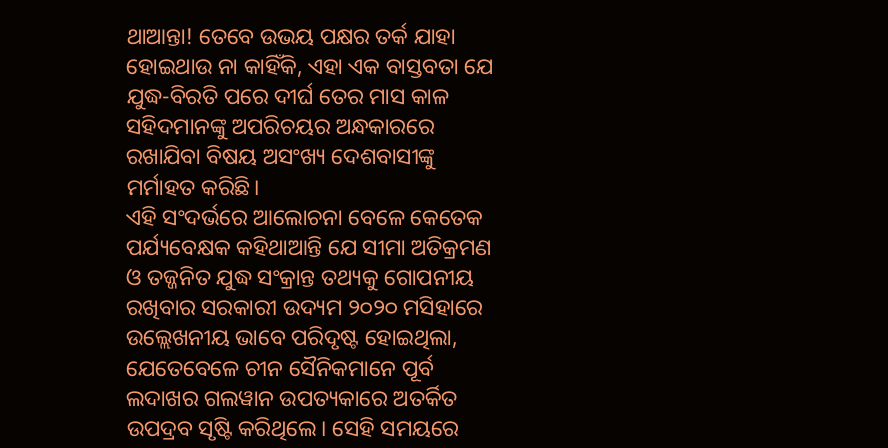ଥାଆନ୍ତା! ତେବେ ଉଭୟ ପକ୍ଷର ତର୍କ ଯାହା ହୋଇଥାଉ ନା କାହିଁକି, ଏହା ଏକ ବାସ୍ତବତା ଯେ ଯୁଦ୍ଧ-ବିରତି ପରେ ଦୀର୍ଘ ତେର ମାସ କାଳ ସହିଦମାନଙ୍କୁ ଅପରିଚୟର ଅନ୍ଧକାରରେ ରଖାଯିବା ବିଷୟ ଅସଂଖ୍ୟ ଦେଶବାସୀଙ୍କୁ ମର୍ମାହତ କରିଛି।
ଏହି ସଂଦର୍ଭରେ ଆଲୋଚନା ବେଳେ କେତେକ ପର୍ଯ୍ୟବେକ୍ଷକ କହିଥାଆନ୍ତି ଯେ ସୀମା ଅତିକ୍ରମଣ ଓ ତଜ୍ଜନିତ ଯୁଦ୍ଧ ସଂକ୍ରାନ୍ତ ତଥ୍ୟକୁ ଗୋପନୀୟ ରଖିବାର ସରକାରୀ ଉଦ୍ୟମ ୨୦୨୦ ମସିହାରେ ଉଲ୍ଲେଖନୀୟ ଭାବେ ପରିଦୃଷ୍ଟ ହୋଇଥିଲା, ଯେତେବେଳେ ଚୀନ ସୈନିକମାନେ ପୂର୍ବ ଲଦାଖର ଗଲୱାନ ଉପତ୍ୟକାରେ ଅତର୍କିତ ଉପଦ୍ରବ ସୃଷ୍ଟି କରିଥିଲେ। ସେହି ସମୟରେ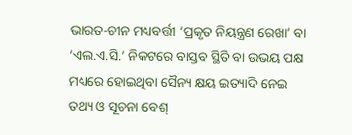ଭାରତ-ଚୀନ ମଧ୍ୟବର୍ତ୍ତୀ ‘ପ୍ରକୃତ ନିୟନ୍ତ୍ରଣ ରେଖା’ ବା ‘ଏଲ.ଏ.ସି.’ ନିକଟରେ ବାସ୍ତବ ସ୍ଥିତି ବା ଉଭୟ ପକ୍ଷ ମଧ୍ୟରେ ହୋଇଥିବା ସୈନ୍ୟ କ୍ଷୟ ଇତ୍ୟାଦି ନେଇ ତଥ୍ୟ ଓ ସୂଚନା ବେଶ୍‌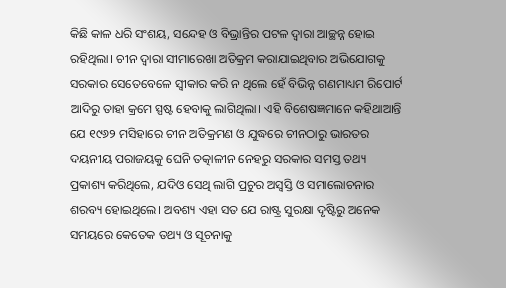କିଛି କାଳ ଧରି ସଂଶୟ, ସନ୍ଦେହ ଓ ବିଭ୍ରାନ୍ତିର ପଟଳ ଦ୍ବାରା ଆଚ୍ଛନ୍ନ ହୋଇ ରହିଥିଲା। ଚୀନ ଦ୍ବାରା ସୀମାରେଖା ଅତିକ୍ରମ କରାଯାଇଥିବାର ଅଭିଯୋଗକୁ ସରକାର ସେତେବେଳେ ସ୍ବୀକାର କରି ନ ଥିଲେ ହେଁ ବିଭିନ୍ନ ଗଣମାଧ୍ୟମ ରିପୋର୍ଟ ଆଦିରୁ ତାହା କ୍ରମେ ସ୍ପଷ୍ଟ ହେବାକୁ ଲାଗିଥିଲା। ଏହି ବିଶେଷଜ୍ଞମାନେ କହିଥାଆନ୍ତି ଯେ ୧୯୬୨ ମସିହାରେ ଚୀନ ଅତିକ୍ରମଣ ଓ ଯୁଦ୍ଧରେ ଚୀନଠାରୁ ଭାରତର ଦୟନୀୟ ପରାଜୟକୁ ଘେନି ତତ୍କାଳୀନ ନେହରୁ ସରକାର ସମସ୍ତ ତଥ୍ୟ ପ୍ରକାଶ୍ୟ କରିଥିଲେ, ଯଦିଓ ସେଥି ଲାଗି ପ୍ରଚୁର ଅସ୍ବସ୍ତି ଓ ସମାଲୋଚନାର ଶରବ୍ୟ ହୋଇଥିଲେ। ଅବଶ୍ୟ ଏହା ସତ ଯେ ରାଷ୍ଟ୍ର ସୁରକ୍ଷା ଦୃଷ୍ଟିରୁ ଅନେକ ସମୟରେ କେତେକ ତଥ୍ୟ ଓ ସୂଚନାକୁ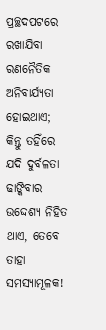ପ୍ରଚ୍ଛଦପଟରେ ରଖାଯିବା ରଣନୈତିକ ଅନିବାର୍ଯ୍ୟତା ହୋଇଥାଏ; କିନ୍ତୁ ତହିଁରେ ଯଦି ଦୁର୍ବଳତା ଢାଙ୍କିବାର ଉଦ୍ଦେଶ୍ୟ ନିହିତ ଥାଏ, ତେବେ ତାହା ସମସ୍ୟାମୂଳକ!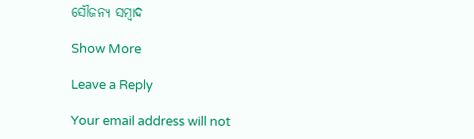ସୌଜନ୍ୟ ସମ୍ବାଦ

Show More

Leave a Reply

Your email address will not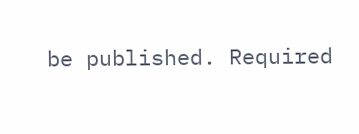be published. Required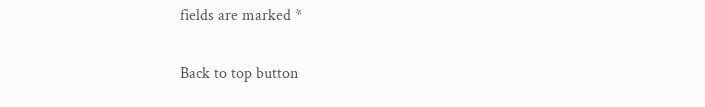fields are marked *

Back to top button